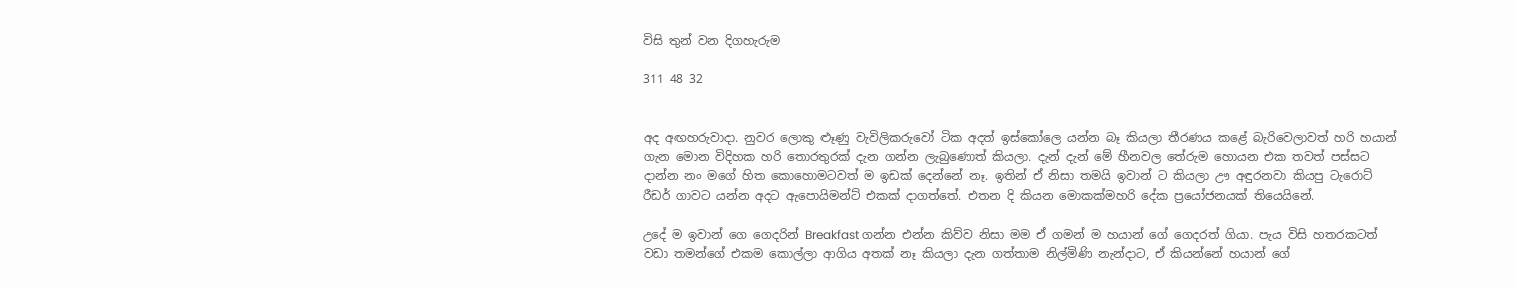විසි තුන් වන දිගහැරුම

311 48 32


අද අඟහරුවාදා. නුවර ලොකු ළූණු වැවිලිකරුවෝ ටික අදත් ඉස්කෝලෙ යන්න බෑ කියලා තීරණය කළේ බැරිවෙලාවත් හරි හයාන් ගැන මොන විදිහක හරි තොරතුරක් දැන ගන්න ලැබුණොත් කියලා. දැන් දැන් මේ හීනවල තේරුම හොයන එක තවත් පස්සට දාන්න නං මගේ හිත කොහොමටවත් ම ඉඩක් දෙන්නේ නෑ. ඉතින් ඒ නිසා තමයි ඉවාන් ට කියලා ඌ අඳුරනවා කියපු ටැරොට් රීඩර් ගාවට යන්න අදට ඇපොයිමන්ට් එකක් දාගත්තේ. එතන දි කියන මොකක්මහරි දේක ප්‍රයෝජනයක් තියෙයිනේ.

උදේ ම ඉවාන් ගෙ ගෙදරින් Breakfast ගන්න එන්න කිව්ව නිසා මම ඒ ගමන් ම හයාන් ගේ ගෙදරත් ගියා. පැය විසි හතරකටත් වඩා තමන්ගේ එකම කොල්ලා ආගිය අතක් නෑ කියලා දැන ගත්තාම නිල්මිණි නැන්දාට, ඒ කියන්නේ හයාන් ගේ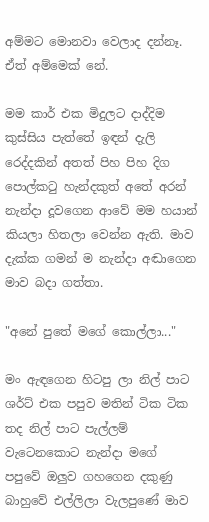අම්මට මොනවා වෙලාද දන්නෑ. ඒත් අම්මෙක් නේ.

මම කාර් එක මිදුලට දාද්දිම කුස්සිය පැත්තේ ඉඳන් දැලි රෙද්දකින් අතත් පිහ පිහ දිග පොල්කටු හැන්දකුත් අතේ අරන් නැන්දා දූවගෙන ආවේ මම හයාන් කියලා හිතලා වෙන්න ඇති. මාව දැක්ක ගමන් ම නැන්දා අඬාගෙන මාව බදා ගත්තා.

"අනේ පුතේ මගේ කොල්ලා..."

මං ඇඳගෙන හිටපු ලා නිල් පාට ශර්ට් එක පපුව මතින් ටික ටික තද නිල් පාට පැල්ලම් වැටෙනකොට නැන්දා මගේ පපුවේ ඔලුව ගහගෙන දකුණු බාහුවේ එල්ලිලා වැලපුණේ මාව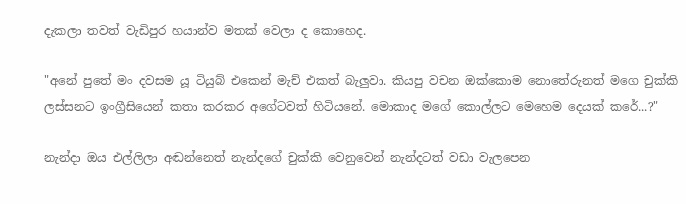දැකලා තවත් වැඩිපුර හයාන්ව මතක් වෙලා ද කොහෙද.

"අනේ පුතේ මං දවසම යූ ටියුබ් එකෙන් මැච් එකත් බැලුවා. කියපු වචන ඔක්කොම නොතේරුනත් මගෙ චුක්කි ලස්සනට ඉංග්‍රීසියෙන් කතා කරකර අගේටවත් හිටියනේ. මොකාද මගේ කොල්ලට මෙහෙම දෙයක් කරේ...?"

නැන්දා ඔය එල්ලිලා අඬන්නෙත් නැන්දගේ චුක්කි වෙනුවෙන් නැන්දටත් වඩා වැලපෙන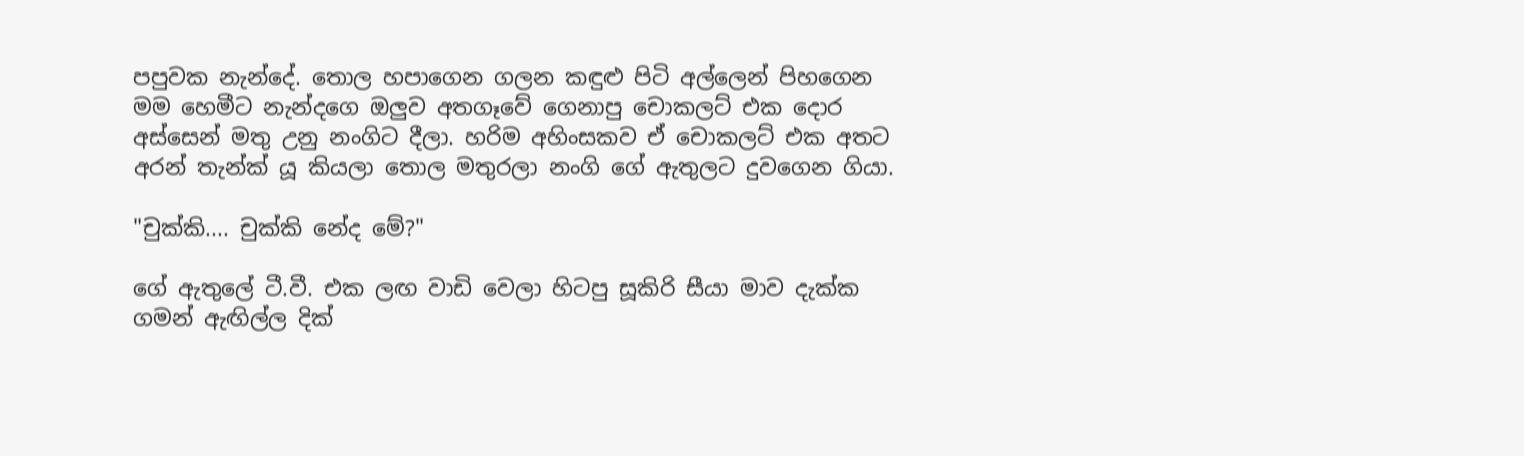පපුවක නැන්දේ. තොල හපාගෙන ගලන කඳුළු පිටි අල්ලෙන් පිහගෙන මම හෙමීට නැන්දගෙ ඔලුව අතගෑවේ ගෙනාපු චොකලට් එක දොර අස්සෙන් මතු උනු නංගිට දීලා. හරිම අහිංසකව ඒ චොකලට් එක අතට අරන් තැන්ක් යූ කියලා තොල මතුරලා නංගි ගේ ඇතුලට දුවගෙන ගියා.

"චුක්කි.... චුක්කි නේද මේ?"

ගේ ඇතුලේ ටී.වී. එක ලඟ වාඩි වෙලා හිටපු සූකිරි සීයා මාව දැක්ක ගමන් ඇඟිල්ල දික්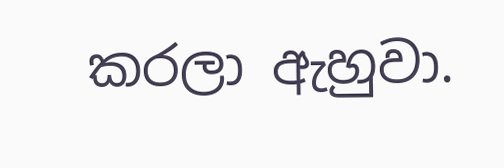කරලා ඇහුවා.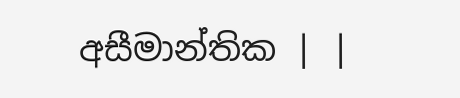අසීමාන්තික | |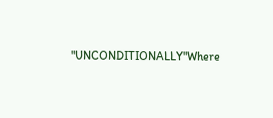"UNCONDITIONALLY"Where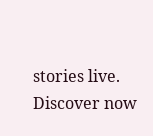stories live. Discover now